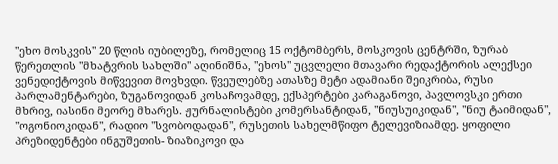"ეხო მოსკვის" 20 წლის იუბილეზე, რომელიც 15 ოქტომბერს, მოსკოვის ცენტრში, ზურაბ წერეთლის "მხატვრის სახლში" აღინიშნა, "ეხოს" უცვლელი მთავარი რედაქტორის ალექსეი ვენედიქტოვის მიწვევით მოვხვდი. წვეულებზე ათასზე მეტი ადამიანი შეიკრიბა, რუსი პარლამენტარები, ზუგანოვიდან კოსაჩოვამდე, ექსპერტები კარაგანოვი, პავლოვსკი ერთი მხრივ, იასინი მეორე მხარეს. ჟურნალისტები კომერსანტიდან, "ნიუსუიკიდან", "ნიუ ტაიმიდან", "ოგონიოკიდან", რადიო "სვობოდადან", რუსეთის სახელმწიფო ტელევიზიამდე. ყოფილი პრეზიდენტები ინგუშეთის- ზიაზიკოვი და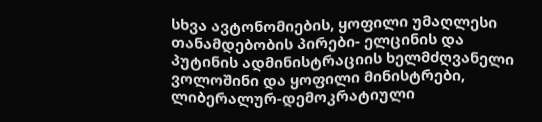სხვა ავტონომიების, ყოფილი უმაღლესი თანამდებობის პირები- ელცინის და პუტინის ადმინისტრაციის ხელმძღვანელი ვოლოშინი და ყოფილი მინისტრები, ლიბერალურ-დემოკრატიული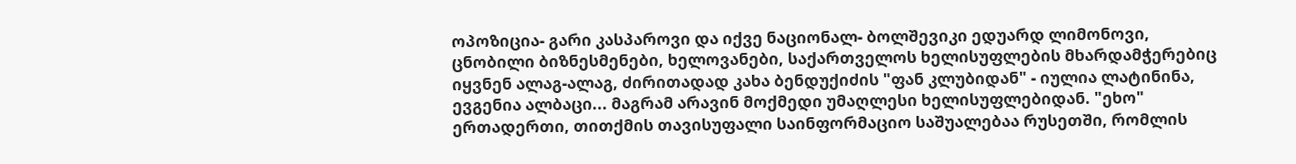ოპოზიცია- გარი კასპაროვი და იქვე ნაციონალ- ბოლშევიკი ედუარდ ლიმონოვი, ცნობილი ბიზნესმენები, ხელოვანები, საქართველოს ხელისუფლების მხარდამჭერებიც იყვნენ ალაგ-ალაგ, ძირითადად კახა ბენდუქიძის "ფან კლუბიდან" - იულია ლატინინა, ევგენია ალბაცი... მაგრამ არავინ მოქმედი უმაღლესი ხელისუფლებიდან. "ეხო" ერთადერთი, თითქმის თავისუფალი საინფორმაციო საშუალებაა რუსეთში, რომლის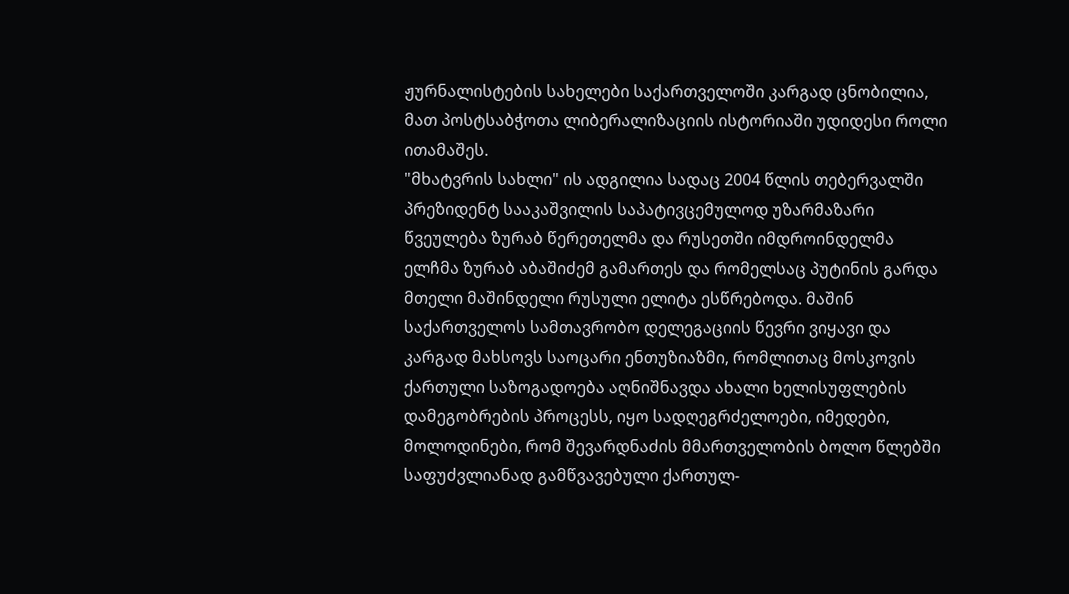ჟურნალისტების სახელები საქართველოში კარგად ცნობილია, მათ პოსტსაბჭოთა ლიბერალიზაციის ისტორიაში უდიდესი როლი ითამაშეს.
"მხატვრის სახლი" ის ადგილია სადაც 2004 წლის თებერვალში პრეზიდენტ სააკაშვილის საპატივცემულოდ უზარმაზარი წვეულება ზურაბ წერეთელმა და რუსეთში იმდროინდელმა ელჩმა ზურაბ აბაშიძემ გამართეს და რომელსაც პუტინის გარდა მთელი მაშინდელი რუსული ელიტა ესწრებოდა. მაშინ საქართველოს სამთავრობო დელეგაციის წევრი ვიყავი და კარგად მახსოვს საოცარი ენთუზიაზმი, რომლითაც მოსკოვის ქართული საზოგადოება აღნიშნავდა ახალი ხელისუფლების დამეგობრების პროცესს, იყო სადღეგრძელოები, იმედები, მოლოდინები, რომ შევარდნაძის მმართველობის ბოლო წლებში საფუძვლიანად გამწვავებული ქართულ-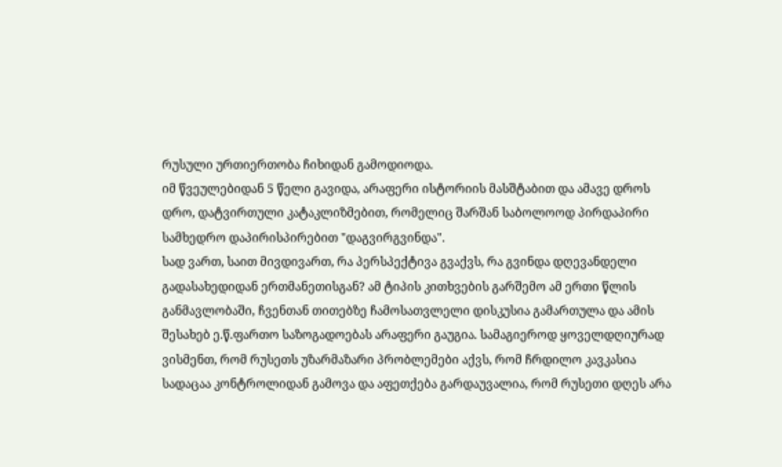რუსული ურთიერთობა ჩიხიდან გამოდიოდა.
იმ წვეულებიდან 5 წელი გავიდა, არაფერი ისტორიის მასშტაბით და ამავე დროს დრო, დატვირთული კატაკლიზმებით, რომელიც შარშან საბოლოოდ პირდაპირი სამხედრო დაპირისპირებით "დაგვირგვინდა".
სად ვართ, საით მივდივართ, რა პერსპექტივა გვაქვს, რა გვინდა დღევანდელი გადასახედიდან ერთმანეთისგან? ამ ტიპის კითხვების გარშემო ამ ერთი წლის განმავლობაში, ჩვენთან თითებზე ჩამოსათვლელი დისკუსია გამართულა და ამის შესახებ ე.წ.ფართო საზოგადოებას არაფერი გაუგია. სამაგიეროდ ყოველდღიურად ვისმენთ, რომ რუსეთს უზარმაზარი პრობლემები აქვს, რომ ჩრდილო კავკასია სადაცაა კონტროლიდან გამოვა და აფეთქება გარდაუვალია, რომ რუსეთი დღეს არა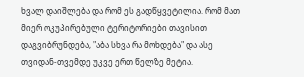ხვალ დაიშლება და რომ ეს გადწყვეტილია. რომ მათ მიერ ოკუპირებული ტერიტორიები თავისით დაგვიბრუნდება, "აბა სხვა რა მოხდება" და ასე თვიდან-თვემდე უკვე ერთ წელზე მეტია.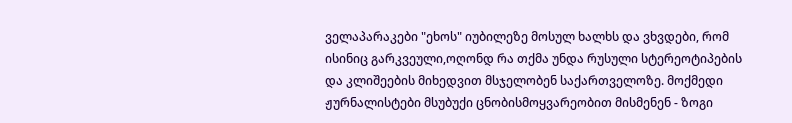ველაპარაკები "ეხოს" იუბილეზე მოსულ ხალხს და ვხვდები, რომ ისინიც გარკვეული,ოღონდ რა თქმა უნდა რუსული სტერეოტიპების და კლიშეების მიხედვით მსჯელობენ საქართველოზე. მოქმედი ჟურნალისტები მსუბუქი ცნობისმოყვარეობით მისმენენ - ზოგი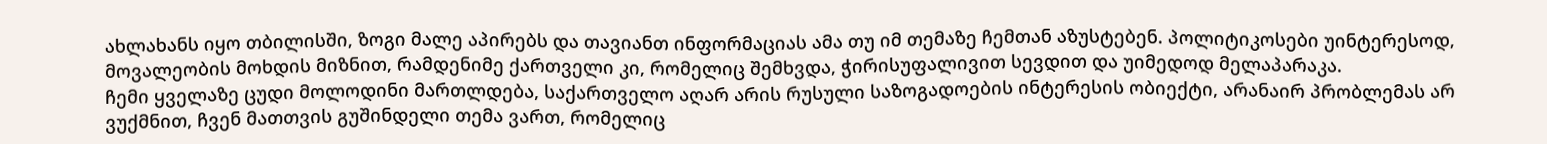ახლახანს იყო თბილისში, ზოგი მალე აპირებს და თავიანთ ინფორმაციას ამა თუ იმ თემაზე ჩემთან აზუსტებენ. პოლიტიკოსები უინტერესოდ, მოვალეობის მოხდის მიზნით, რამდენიმე ქართველი კი, რომელიც შემხვდა, ჭირისუფალივით სევდით და უიმედოდ მელაპარაკა.
ჩემი ყველაზე ცუდი მოლოდინი მართლდება, საქართველო აღარ არის რუსული საზოგადოების ინტერესის ობიექტი, არანაირ პრობლემას არ ვუქმნით, ჩვენ მათთვის გუშინდელი თემა ვართ, რომელიც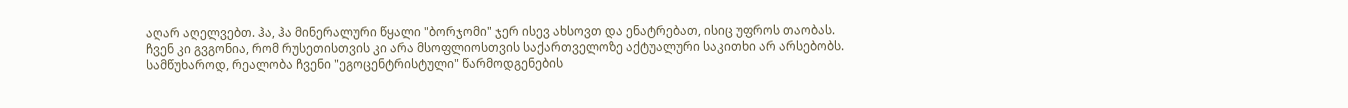აღარ აღელვებთ. ჰა, ჰა მინერალური წყალი "ბორჯომი" ჯერ ისევ ახსოვთ და ენატრებათ, ისიც უფროს თაობას.
ჩვენ კი გვგონია, რომ რუსეთისთვის კი არა მსოფლიოსთვის საქართველოზე აქტუალური საკითხი არ არსებობს.
სამწუხაროდ, რეალობა ჩვენი "ეგოცენტრისტული" წარმოდგენების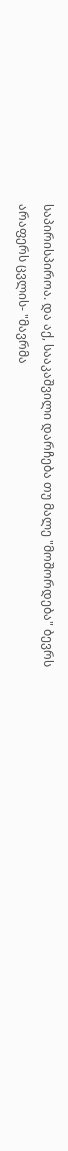საპირისპიროა. და აქ, სააკაშვილი დარჩება თუ მალე "მოშორდება" ბევრს არაფერს ცვლის- "მავრმა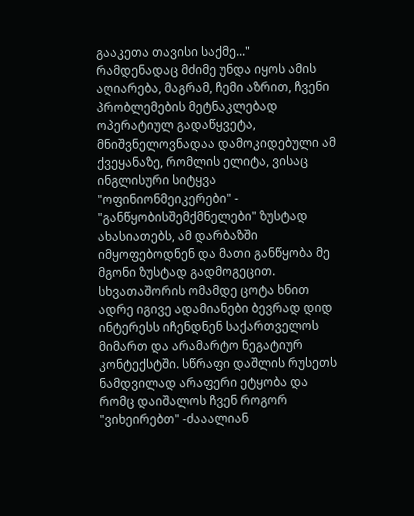გააკეთა თავისი საქმე..."
რამდენადაც მძიმე უნდა იყოს ამის აღიარება, მაგრამ, ჩემი აზრით, ჩვენი პრობლემების მეტნაკლებად ოპერატიულ გადაწყვეტა, მნიშვნელოვნადაა დამოკიდებული ამ ქვეყანაზე, რომლის ელიტა, ვისაც ინგლისური სიტყვა "ოფინიონმეიკერები" - "განწყობისშემქმნელები" ზუსტად ახასიათებს, ამ დარბაზში იმყოფებოდნენ და მათი განწყობა მე მგონი ზუსტად გადმოგეცით. სხვათაშორის ომამდე ცოტა ხნით ადრე იგივე ადამიანები ბევრად დიდ ინტერესს იჩენდნენ საქართველოს მიმართ და არამარტო ნეგატიურ კონტექსტში. სწრაფი დაშლის რუსეთს ნამდვილად არაფერი ეტყობა და რომც დაიშალოს ჩვენ როგორ "ვიხეირებთ" -ძააალიან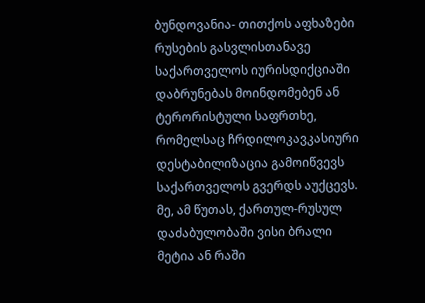ბუნდოვანია- თითქოს აფხაზები რუსების გასვლისთანავე საქართველოს იურისდიქციაში დაბრუნებას მოინდომებენ ან ტერორისტული საფრთხე, რომელსაც ჩრდილოკავკასიური დესტაბილიზაცია გამოიწვევს საქართველოს გვერდს აუქცევს.
მე, ამ წუთას, ქართულ-რუსულ დაძაბულობაში ვისი ბრალი მეტია ან რაში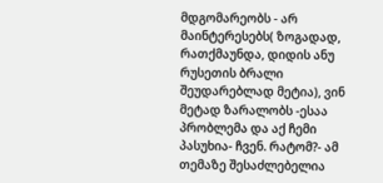მდგომარეობს - არ მაინტერესებს( ზოგადად, რათქმაუნდა, დიდის ანუ რუსეთის ბრალი შეუდარებლად მეტია), ვინ მეტად ზარალობს -ესაა პრობლემა და აქ ჩემი პასუხია- ჩვენ. რატომ?- ამ თემაზე შესაძლებელია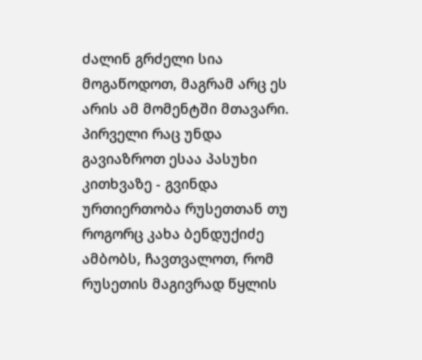ძალინ გრძელი სია მოგაწოდოთ, მაგრამ არც ეს არის ამ მომენტში მთავარი. პირველი რაც უნდა გავიაზროთ ესაა პასუხი კითხვაზე - გვინდა ურთიერთობა რუსეთთან თუ როგორც კახა ბენდუქიძე ამბობს, ჩავთვალოთ, რომ რუსეთის მაგივრად წყლის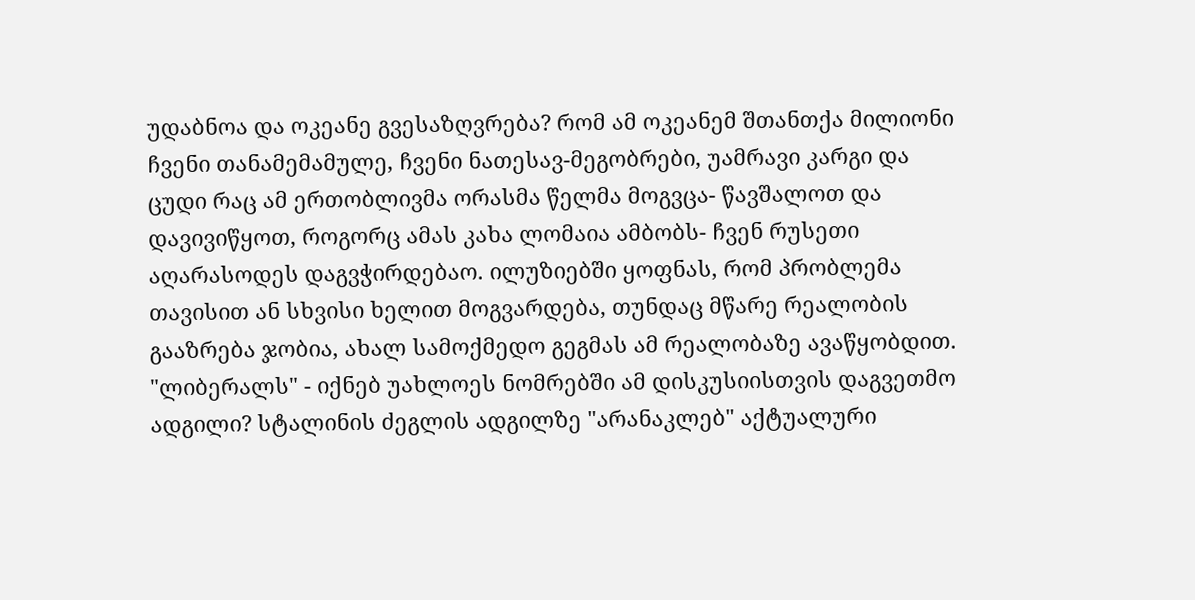უდაბნოა და ოკეანე გვესაზღვრება? რომ ამ ოკეანემ შთანთქა მილიონი ჩვენი თანამემამულე, ჩვენი ნათესავ-მეგობრები, უამრავი კარგი და ცუდი რაც ამ ერთობლივმა ორასმა წელმა მოგვცა- წავშალოთ და დავივიწყოთ, როგორც ამას კახა ლომაია ამბობს- ჩვენ რუსეთი აღარასოდეს დაგვჭირდებაო. ილუზიებში ყოფნას, რომ პრობლემა თავისით ან სხვისი ხელით მოგვარდება, თუნდაც მწარე რეალობის გააზრება ჯობია, ახალ სამოქმედო გეგმას ამ რეალობაზე ავაწყობდით.
"ლიბერალს" - იქნებ უახლოეს ნომრებში ამ დისკუსიისთვის დაგვეთმო ადგილი? სტალინის ძეგლის ადგილზე "არანაკლებ" აქტუალური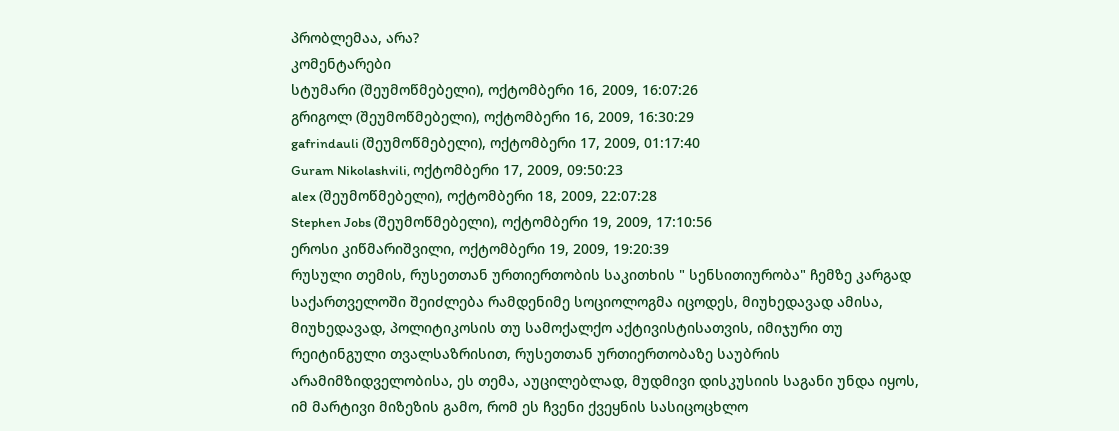პრობლემაა, არა?
კომენტარები
სტუმარი (შეუმოწმებელი), ოქტომბერი 16, 2009, 16:07:26
გრიგოლ (შეუმოწმებელი), ოქტომბერი 16, 2009, 16:30:29
gafrindauli (შეუმოწმებელი), ოქტომბერი 17, 2009, 01:17:40
Guram Nikolashvili, ოქტომბერი 17, 2009, 09:50:23
alex (შეუმოწმებელი), ოქტომბერი 18, 2009, 22:07:28
Stephen Jobs (შეუმოწმებელი), ოქტომბერი 19, 2009, 17:10:56
ეროსი კიწმარიშვილი, ოქტომბერი 19, 2009, 19:20:39
რუსული თემის, რუსეთთან ურთიერთობის საკითხის " სენსითიურობა" ჩემზე კარგად საქართველოში შეიძლება რამდენიმე სოციოლოგმა იცოდეს, მიუხედავად ამისა, მიუხედავად, პოლიტიკოსის თუ სამოქალქო აქტივისტისათვის, იმიჯური თუ რეიტინგული თვალსაზრისით, რუსეთთან ურთიერთობაზე საუბრის არამიმზიდველობისა, ეს თემა, აუცილებლად, მუდმივი დისკუსიის საგანი უნდა იყოს, იმ მარტივი მიზეზის გამო, რომ ეს ჩვენი ქვეყნის სასიცოცხლო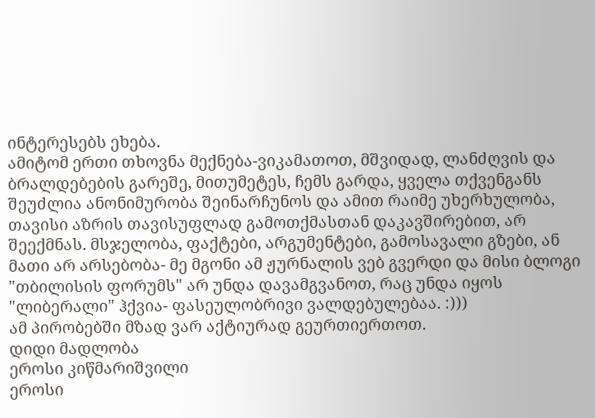ინტერესებს ეხება.
ამიტომ ერთი თხოვნა მექნება-ვიკამათოთ, მშვიდად, ლანძღვის და ბრალდებების გარეშე, მითუმეტეს, ჩემს გარდა, ყველა თქვენგანს შეუძლია ანონიმურობა შეინარჩუნოს და ამით რაიმე უხერხულობა, თავისი აზრის თავისუფლად გამოთქმასთან დაკავშირებით, არ შეექმნას. მსჯელობა, ფაქტები, არგუმენტები, გამოსავალი გზები, ან მათი არ არსებობა- მე მგონი ამ ჟურნალის ვებ გვერდი და მისი ბლოგი "თბილისის ფორუმს" არ უნდა დავამგვანოთ, რაც უნდა იყოს "ლიბერალი" ჰქვია- ფასეულობრივი ვალდებულებაა. :)))
ამ პირობებში მზად ვარ აქტიურად გეურთიერთოთ.
დიდი მადლობა
ეროსი კიწმარიშვილი
ეროსი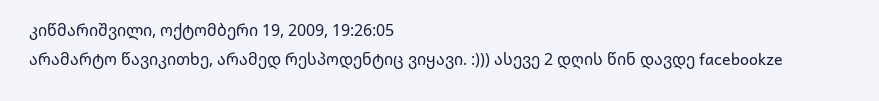კიწმარიშვილი, ოქტომბერი 19, 2009, 19:26:05
არამარტო წავიკითხე, არამედ რესპოდენტიც ვიყავი. :))) ასევე 2 დღის წინ დავდე facebookze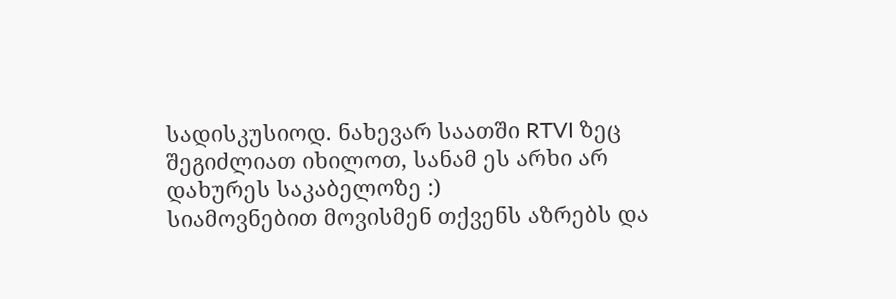სადისკუსიოდ. ნახევარ საათში RTVI ზეც შეგიძლიათ იხილოთ, სანამ ეს არხი არ დახურეს საკაბელოზე :)
სიამოვნებით მოვისმენ თქვენს აზრებს და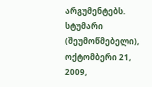არგუმენტებს.
სტუმარი (შეუმოწმებელი), ოქტომბერი 21, 2009,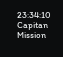23:34:10
Capitan Mission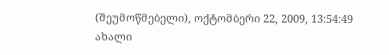(შეუმოწმებელი), ოქტომბერი 22, 2009, 13:54:49
ახალი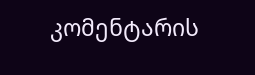კომენტარის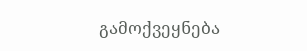გამოქვეყნება